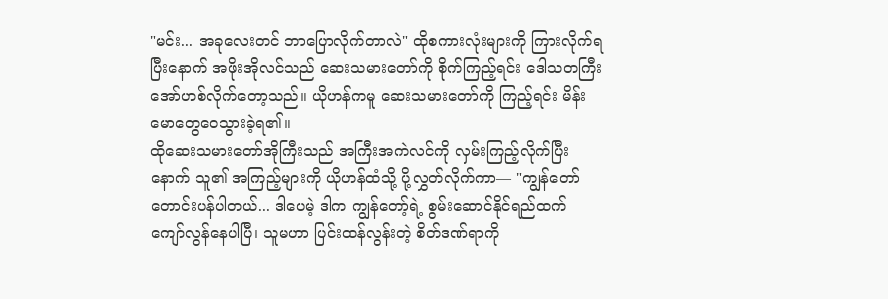"မင်း... အခုလေးတင် ဘာပြောလိုက်တာလဲ" ထိုစကားလုံးများကို ကြားလိုက်ရပြီးနောက် အဖိုးအိုလင်သည် ဆေးသမားတော်ကို စိုက်ကြည့်ရင်း ဒေါသတကြီး အော်ဟစ်လိုက်တော့သည်။ ယိုဟန်ကမူ ဆေးသမားတော်ကို ကြည့်ရင်း မိန်းမောတွေဝေသွားခဲ့ရ၏။
ထိုဆေးသမားတော်အိုကြီးသည် အကြီးအကဲလင်ကို လှမ်းကြည့်လိုက်ပြီးနောက် သူ၏ အကြည့်များကို ယိုဟန်ထံသို့ ပို့လွှတ်လိုက်ကာ— "ကျွန်တော် တောင်းပန်ပါတယ်... ဒါပေမဲ့ ဒါက ကျွန်တော့်ရဲ့ စွမ်းဆောင်နိုင်ရည်ထက် ကျော်လွန်နေပါပြီ၊ သူမဟာ ပြင်းထန်လွန်းတဲ့ စိတ်ဒဏ်ရာကို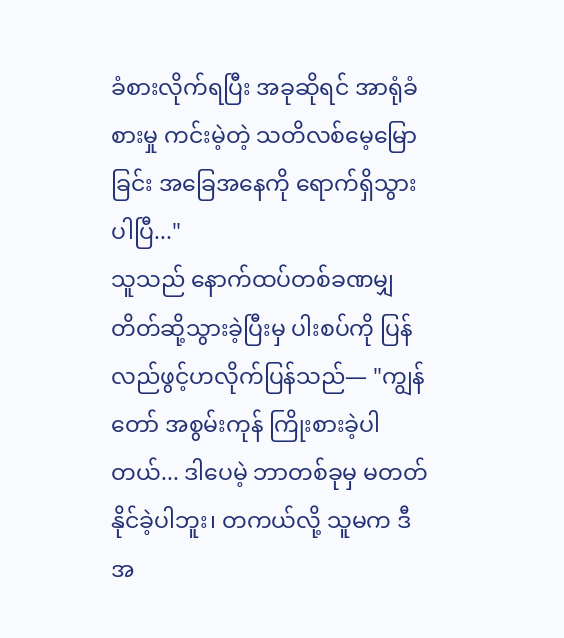ခံစားလိုက်ရပြီး အခုဆိုရင် အာရုံခံစားမှု ကင်းမဲ့တဲ့ သတိလစ်မေ့မြောခြင်း အခြေအနေကို ရောက်ရှိသွားပါပြီ..."
သူသည် နောက်ထပ်တစ်ခဏမျှ တိတ်ဆို့သွားခဲ့ပြီးမှ ပါးစပ်ကို ပြန်လည်ဖွင့်ဟလိုက်ပြန်သည်— "ကျွန်တော် အစွမ်းကုန် ကြိုးစားခဲ့ပါတယ်... ဒါပေမဲ့ ဘာတစ်ခုမှ မတတ်နိုင်ခဲ့ပါဘူး၊ တကယ်လို့ သူမက ဒီအ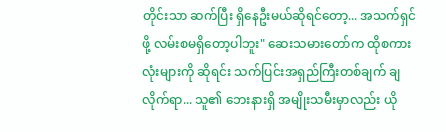တိုင်းသာ ဆက်ပြီး ရှိနေဦးမယ်ဆိုရင်တော့... အသက်ရှင်ဖို့ လမ်းစမရှိတော့ပါဘူး" ဆေးသမားတော်က ထိုစကားလုံးများကို ဆိုရင်း သက်ပြင်းအရှည်ကြီးတစ်ချက် ချလိုက်ရာ... သူ၏ ဘေးနားရှိ အမျိုးသမီးမှာလည်း ယို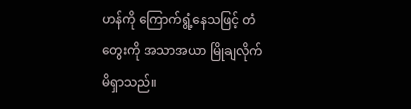ဟန်ကို ကြောက်ရွံ့နေသဖြင့် တံတွေးကို အသာအယာ မြိုချလိုက်မိရှာသည်။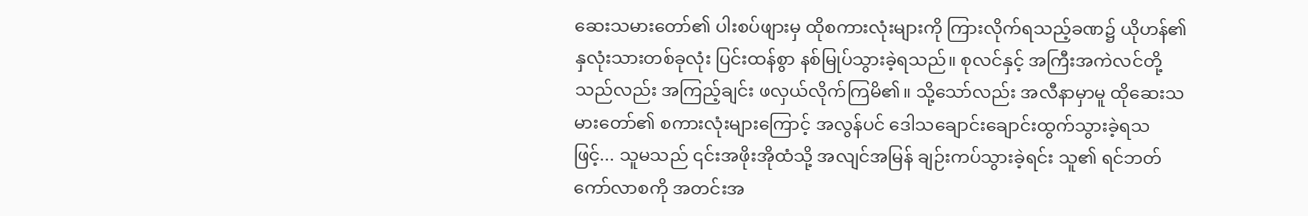ဆေးသမားတော်၏ ပါးစပ်ဖျားမှ ထိုစကားလုံးများကို ကြားလိုက်ရသည့်ခဏ၌ ယိုဟန်၏ နှလုံးသားတစ်ခုလုံး ပြင်းထန်စွာ နစ်မြုပ်သွားခဲ့ရသည်။ စုလင်နှင့် အကြီးအကဲလင်တို့သည်လည်း အကြည့်ချင်း ဖလှယ်လိုက်ကြမိ၏။ သို့သော်လည်း အလီနာမှာမူ ထိုဆေးသမားတော်၏ စကားလုံးများကြောင့် အလွန်ပင် ဒေါသချောင်းချောင်းထွက်သွားခဲ့ရသဖြင့်... သူမသည် ၎င်းအဖိုးအိုထံသို့ အလျင်အမြန် ချဉ်းကပ်သွားခဲ့ရင်း သူ၏ ရင်ဘတ်ကော်လာစကို အတင်းအ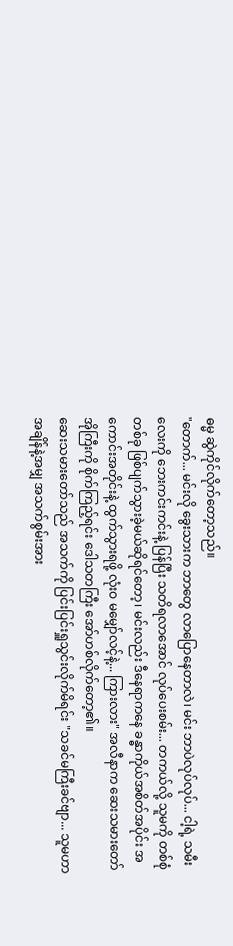ဓမ္မ ဆွဲကိုင်လိုက်တော့သည်။
"တောက်... မင်းလို ခွေးသားက ဘာတွေ လာပြောနေတာလဲ၊ မင်း ဘာပဲလုပ်လုပ်... ငါ့ရဲ့ သမီးလေးကို ဘေးကင်းကင်းနဲ့ ပြန်ပြီး သတိရလာအောင် လုပ်ပေးစမ်း... တကယ်လို့ သူမကို တစ်စုံတစ်ခု ဖြစ်ပျက်သွားခဲ့မယ်ဆိုရင်တော့၊ မင်းလည်း ဒီနေရာကနေ ခန္ဓာကိုယ်အစိတ်အပိုင်း အကောင်းအတိုင်းနဲ့ ထွက်သွားရဖို့ လုံးဝ မမျှော်လင့်နဲ့... ကြားလား" အလီနာက ဆေးသမားတော်အိုကြီးကို စိုက်ကြည့်ရင်း ဒေါသတကြီး အော်ဟစ်လိုက်တော့၏။
ဆေးသမားတော်သည် အသက်ကို ပြင်းပြင်းရှူသွင်းလိုက်မိရင်း "သခင်မကြီးခင်ဗျာ... သူမဟာ အချိန်နဲ့အမျှ အသက်စွမ်းအား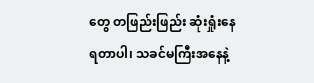တွေ တဖြည်းဖြည်း ဆုံးရှုံးနေရတာပါ၊ သခင်မကြီးအနေနဲ့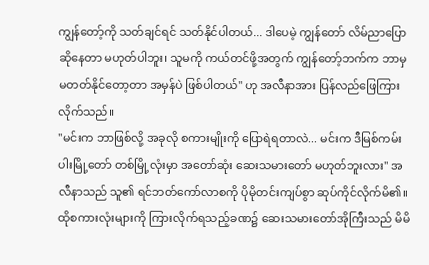ကျွန်တော့်ကို သတ်ချင်ရင် သတ်နိုင်ပါတယ်... ဒါပေမဲ့ ကျွန်တော် လိမ်ညာပြောဆိုနေတာ မဟုတ်ပါဘူး၊ သူမကို ကယ်တင်ဖို့အတွက် ကျွန်တော့်ဘက်က ဘာမှ မတတ်နိုင်တော့တာ အမှန်ပဲ ဖြစ်ပါတယ်" ဟု အလီနာအား ပြန်လည်ဖြေကြားလိုက်သည်။
"မင်းက ဘာဖြစ်လို့ အခုလို စကားမျိုးကို ပြောရဲရတာလဲ... မင်းက ဒီမြစ်ကမ်းပါးမြို့တော် တစ်မြို့လုံးမှာ အတော်ဆုံး ဆေးသမားတော် မဟုတ်ဘူးလား" အလီနာသည် သူ၏ ရင်ဘတ်ကော်လာစကို ပိုမိုတင်းကျပ်စွာ ဆုပ်ကိုင်လိုက်မိ၏။ ထိုစကားလုံးများကို ကြားလိုက်ရသည့်ခဏ၌ ဆေးသမားတော်အိုကြီးသည် မိမိ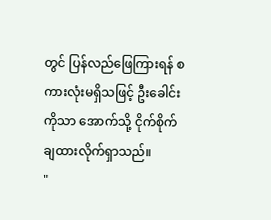တွင် ပြန်လည်ဖြေကြားရန် စကားလုံးမရှိသဖြင့် ဦးခေါင်းကိုသာ အောက်သို့ ငိုက်စိုက်ချထားလိုက်ရှာသည်။
"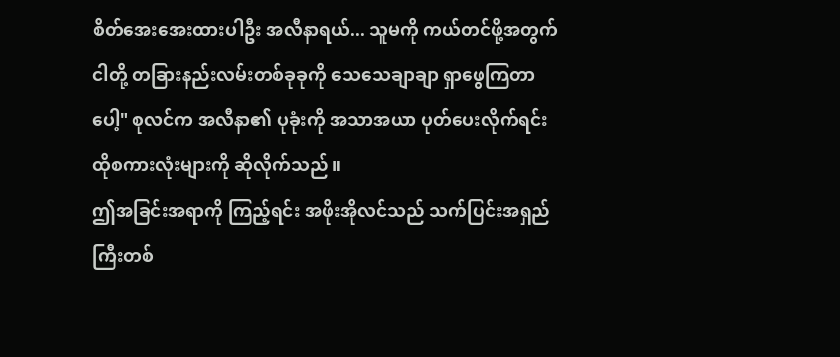စိတ်အေးအေးထားပါဦး အလီနာရယ်... သူမကို ကယ်တင်ဖို့အတွက် ငါတို့ တခြားနည်းလမ်းတစ်ခုခုကို သေသေချာချာ ရှာဖွေကြတာပေါ့" စုလင်က အလီနာ၏ ပုခုံးကို အသာအယာ ပုတ်ပေးလိုက်ရင်း ထိုစကားလုံးများကို ဆိုလိုက်သည်။
ဤအခြင်းအရာကို ကြည့်ရင်း အဖိုးအိုလင်သည် သက်ပြင်းအရှည်ကြီးတစ်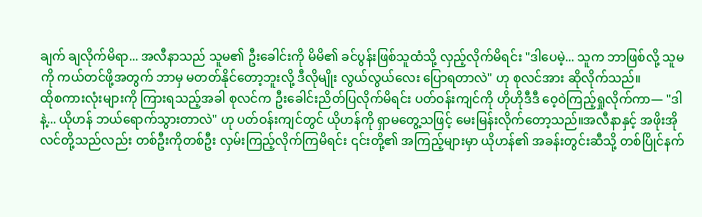ချက် ချလိုက်မိရာ... အလီနာသည် သူမ၏ ဦးခေါင်းကို မိမိ၏ ခင်ပွန်းဖြစ်သူထံသို့ လှည့်လိုက်မိရင်း "ဒါပေမဲ့... သူက ဘာဖြစ်လို့ သူမကို ကယ်တင်ဖို့အတွက် ဘာမှ မတတ်နိုင်တော့ဘူးလို့ ဒီလိုမျိုး လွယ်လွယ်လေး ပြောရတာလဲ" ဟု စုလင်အား ဆိုလိုက်သည်။
ထိုစကားလုံးများကို ကြားရသည့်အခါ စုလင်က ဦးခေါင်းညိတ်ပြလိုက်မိရင်း ပတ်ဝန်းကျင်ကို ဟိုဟိုဒီဒီ ဝေ့ဝဲကြည့်ရှုလိုက်ကာ— "ဒါနဲ့... ယိုဟန် ဘယ်ရောက်သွားတာလဲ" ဟု ပတ်ဝန်းကျင်တွင် ယိုဟန်ကို ရှာမတွေ့သဖြင့် မေးမြန်းလိုက်တော့သည်။အလီနာနှင့် အဖိုးအိုလင်တို့သည်လည်း တစ်ဦးကိုတစ်ဦး လှမ်းကြည့်လိုက်ကြမိရင်း ၎င်းတို့၏ အကြည့်များမှာ ယိုဟန်၏ အခန်းတွင်းဆီသို့ တစ်ပြိုင်နက်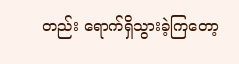တည်း ရောက်ရှိသွားခဲ့ကြတော့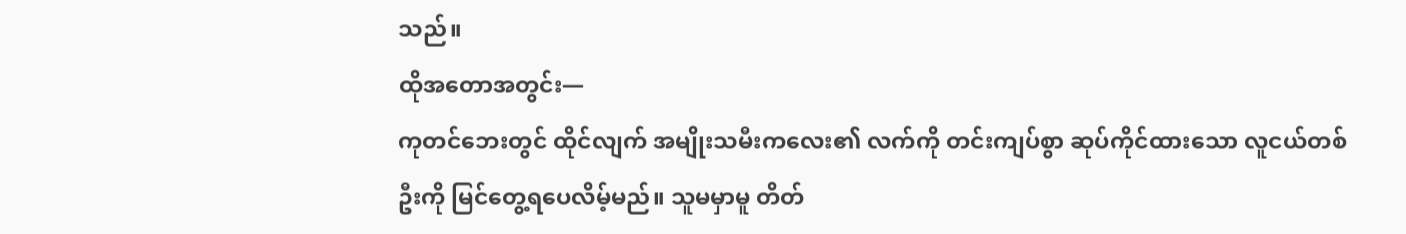သည်။
ထိုအတောအတွင်း—
ကုတင်ဘေးတွင် ထိုင်လျက် အမျိုးသမီးကလေး၏ လက်ကို တင်းကျပ်စွာ ဆုပ်ကိုင်ထားသော လူငယ်တစ်ဦးကို မြင်တွေ့ရပေလိမ့်မည်။ သူမမှာမူ တိတ်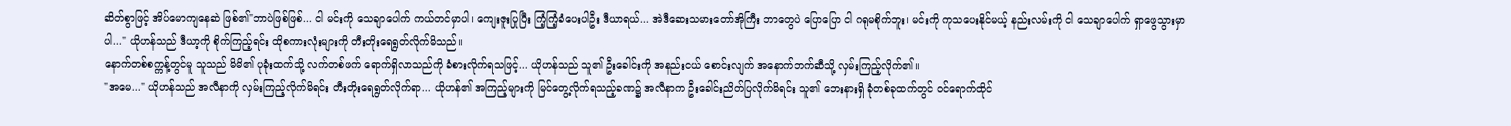ဆိတ်စွာဖြင့် အိပ်မောကျနေဆဲ ဖြစ်၏"ဘာပဲဖြစ်ဖြစ်... ငါ မင်းကို သေချာပေါက် ကယ်တင်မှာပါ၊ ကျေးဇူးပြုပြီး ကြံ့ကြံ့ခံပေးပါဦး ဒီယာရယ်... အဲဒီဆေးသမားတော်အိုကြီး ဘာတွေပဲ ပြောပြော ငါ ဂရုမစိုက်ဘူး၊ မင်းကို ကုသပေးနိုင်မယ့် နည်းလမ်းကို ငါ သေချာပေါက် ရှာဖွေသွားမှာပါ..." ယိုဟန်သည် ဒီယာ့ကို စိုက်ကြည့်ရင်း ထိုစကားလုံးများကို တီးတိုးရေရွတ်လိုက်မိသည်။
နောက်တစ်စက္ကန့်တွင်မူ သူသည် မိမိ၏ ပုခုံးထက်သို့ လက်တစ်ဖက် ရောက်ရှိလာသည်ကို ခံစားလိုက်ရသဖြင့်... ယိုဟန်သည် သူ၏ ဦးခေါင်းကို အနည်းငယ် စောင်းလျက် အနောက်ဘက်ဆီသို့ လှမ်းကြည့်လိုက်၏။
"အမေ..." ယိုဟန်သည် အလီနာကို လှမ်းကြည့်လိုက်မိရင်း တီးတိုးရေရွတ်လိုက်ရာ... ယိုဟန်၏ အကြည့်များကို မြင်တွေ့လိုက်ရသည့်ခဏ၌ အလီနာက ဦးခေါင်းညိတ်ပြလိုက်မိရင်း သူ၏ ဘေးနားရှိ ခုံတစ်ခုထက်တွင် ဝင်ရောက်ထိုင်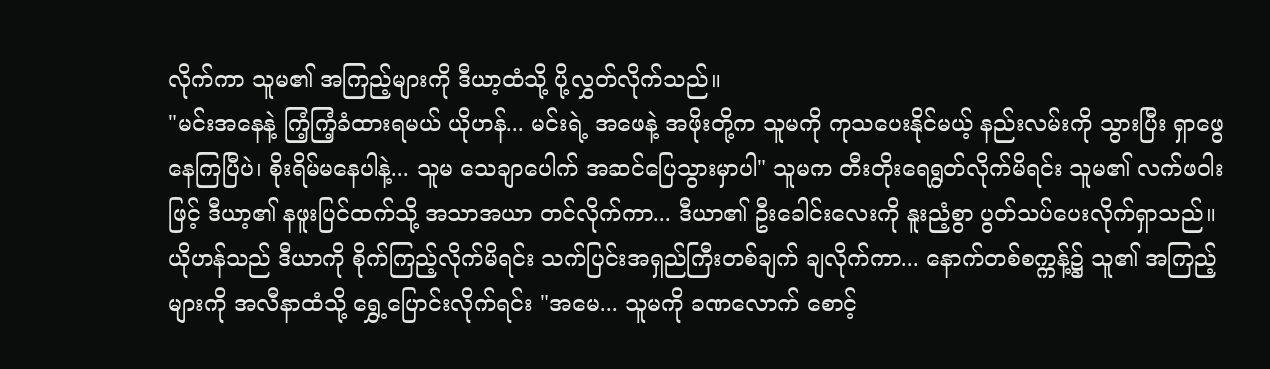လိုက်ကာ သူမ၏ အကြည့်များကို ဒီယာ့ထံသို့ ပို့လွှတ်လိုက်သည်။
"မင်းအနေနဲ့ ကြံ့ကြံ့ခံထားရမယ် ယိုဟန်... မင်းရဲ့ အဖေနဲ့ အဖိုးတို့က သူမကို ကုသပေးနိုင်မယ့် နည်းလမ်းကို သွားပြီး ရှာဖွေနေကြပြီပဲ၊ စိုးရိမ်မနေပါနဲ့... သူမ သေချာပေါက် အဆင်ပြေသွားမှာပါ" သူမက တီးတိုးရေရွတ်လိုက်မိရင်း သူမ၏ လက်ဖဝါးဖြင့် ဒီယာ့၏ နဖူးပြင်ထက်သို့ အသာအယာ တင်လိုက်ကာ... ဒီယာ၏ ဦးခေါင်းလေးကို နူးညံ့စွာ ပွတ်သပ်ပေးလိုက်ရှာသည်။
ယိုဟန်သည် ဒီယာကို စိုက်ကြည့်လိုက်မိရင်း သက်ပြင်းအရှည်ကြီးတစ်ချက် ချလိုက်ကာ... နောက်တစ်စက္ကန့်၌ သူ၏ အကြည့်များကို အလီနာထံသို့ ရွှေ့ပြောင်းလိုက်ရင်း "အမေ... သူမကို ခဏလောက် စောင့်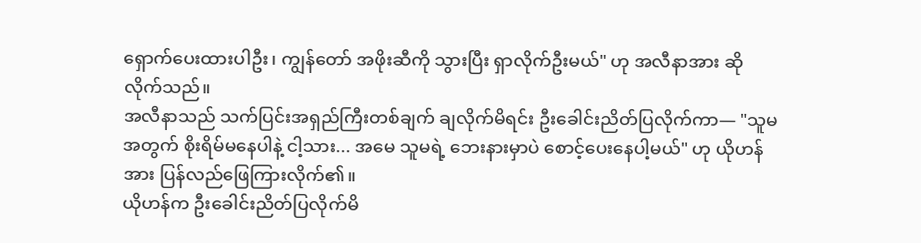ရှောက်ပေးထားပါဦး၊ ကျွန်တော် အဖိုးဆီကို သွားပြီး ရှာလိုက်ဦးမယ်" ဟု အလီနာအား ဆိုလိုက်သည်။
အလီနာသည် သက်ပြင်းအရှည်ကြီးတစ်ချက် ချလိုက်မိရင်း ဦးခေါင်းညိတ်ပြလိုက်ကာ— "သူမအတွက် စိုးရိမ်မနေပါနဲ့ ငါ့သား... အမေ သူမရဲ့ ဘေးနားမှာပဲ စောင့်ပေးနေပါ့မယ်" ဟု ယိုဟန်အား ပြန်လည်ဖြေကြားလိုက်၏။
ယိုဟန်က ဦးခေါင်းညိတ်ပြလိုက်မိ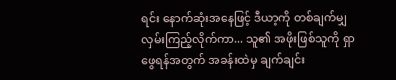ရင်း နောက်ဆုံးအနေဖြင့် ဒီယာ့ကို တစ်ချက်မျှ လှမ်းကြည့်လိုက်ကာ... သူ၏ အဖိုးဖြစ်သူကို ရှာဖွေရန်အတွက် အခန်းထဲမှ ချက်ချင်း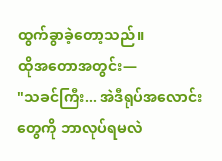ထွက်ခွာခဲ့တော့သည်။
ထိုအတောအတွင်း—
"သခင်ကြီး... အဲဒီရုပ်အလောင်းတွေကို ဘာလုပ်ရမလဲ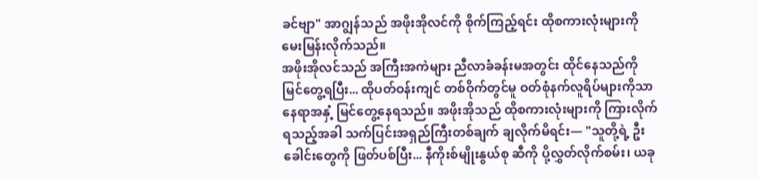ခင်ဗျာ" အာဂျွန်သည် အဖိုးအိုလင်ကို စိုက်ကြည့်ရင်း ထိုစကားလုံးများကို မေးမြန်းလိုက်သည်။
အဖိုးအိုလင်သည် အကြီးအကဲများ ညီလာခံခန်းမအတွင်း ထိုင်နေသည်ကို မြင်တွေ့ရပြီး... ထိုပတ်ဝန်းကျင် တစ်ဝိုက်တွင်မူ ဝတ်စုံနက်လူရိပ်များကိုသာ နေရာအနှံ့ မြင်တွေ့နေရသည်။ အဖိုးအိုသည် ထိုစကားလုံးများကို ကြားလိုက်ရသည့်အခါ သက်ပြင်းအရှည်ကြီးတစ်ချက် ချလိုက်မိရင်း— "သူတို့ရဲ့ ဦးခေါင်းတွေကို ဖြတ်ပစ်ပြီး... နီကိုးစ်မျိုးနွယ်စု ဆီကို ပို့လွှတ်လိုက်စမ်း၊ ယခု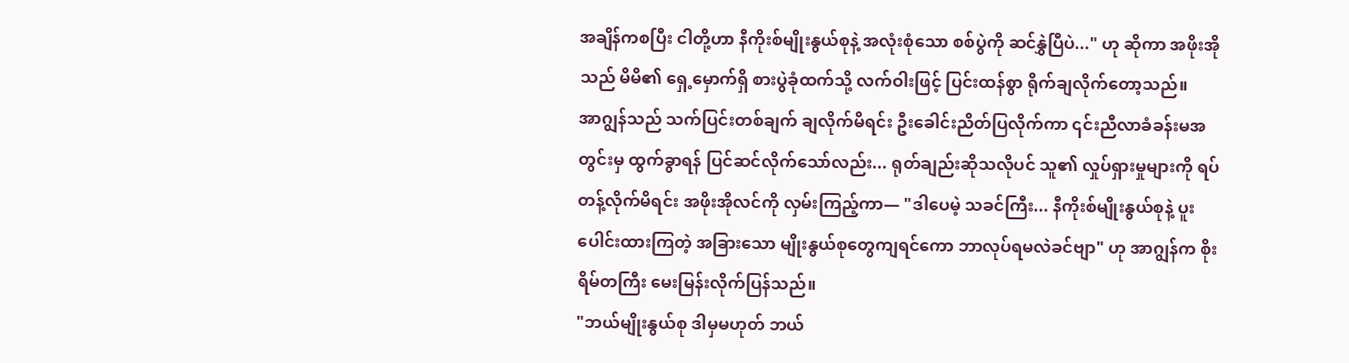အချိန်ကစပြီး ငါတို့ဟာ နီကိုးစ်မျိုးနွယ်စုနဲ့ အလုံးစုံသော စစ်ပွဲကို ဆင်နွှဲပြီပဲ..." ဟု ဆိုကာ အဖိုးအိုသည် မိမိ၏ ရှေ့မှောက်ရှိ စားပွဲခုံထက်သို့ လက်ဝါးဖြင့် ပြင်းထန်စွာ ရိုက်ချလိုက်တော့သည်။
အာဂျွန်သည် သက်ပြင်းတစ်ချက် ချလိုက်မိရင်း ဦးခေါင်းညိတ်ပြလိုက်ကာ ၎င်းညီလာခံခန်းမအတွင်းမှ ထွက်ခွာရန် ပြင်ဆင်လိုက်သော်လည်း... ရုတ်ချည်းဆိုသလိုပင် သူ၏ လှုပ်ရှားမှုများကို ရပ်တန့်လိုက်မိရင်း အဖိုးအိုလင်ကို လှမ်းကြည့်ကာ— "ဒါပေမဲ့ သခင်ကြီး... နီကိုးစ်မျိုးနွယ်စုနဲ့ ပူးပေါင်းထားကြတဲ့ အခြားသော မျိုးနွယ်စုတွေကျရင်ကော ဘာလုပ်ရမလဲခင်ဗျာ" ဟု အာဂျွန်က စိုးရိမ်တကြီး မေးမြန်းလိုက်ပြန်သည်။
"ဘယ်မျိုးနွယ်စု ဒါမှမဟုတ် ဘယ်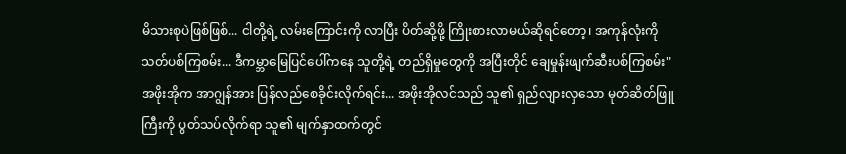မိသားစုပဲဖြစ်ဖြစ်... ငါတို့ရဲ့ လမ်းကြောင်းကို လာပြီး ပိတ်ဆို့ဖို့ ကြိုးစားလာမယ်ဆိုရင်တော့၊ အကုန်လုံးကို သတ်ပစ်ကြစမ်း... ဒီကမ္ဘာမြေပြင်ပေါ်ကနေ သူတို့ရဲ့ တည်ရှိမှုတွေကို အပြီးတိုင် ချေမှုန်းဖျက်ဆီးပစ်ကြစမ်း" အဖိုးအိုက အာဂျွန်အား ပြန်လည်စေခိုင်းလိုက်ရင်း... အဖိုးအိုလင်သည် သူ၏ ရှည်လျားလှသော မုတ်ဆိတ်ဖြူကြီးကို ပွတ်သပ်လိုက်ရာ သူ၏ မျက်နှာထက်တွင်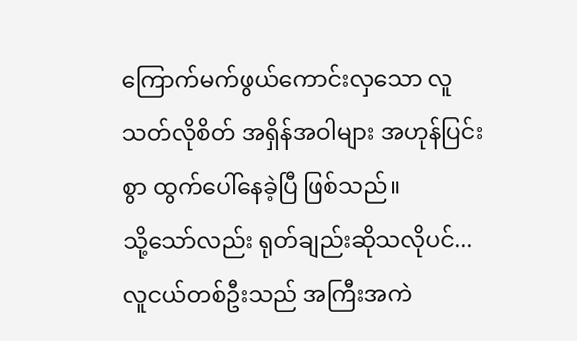ကြောက်မက်ဖွယ်ကောင်းလှသော လူသတ်လိုစိတ် အရှိန်အဝါများ အဟုန်ပြင်းစွာ ထွက်ပေါ်နေခဲ့ပြီ ဖြစ်သည်။
သို့သော်လည်း ရုတ်ချည်းဆိုသလိုပင်... လူငယ်တစ်ဦးသည် အကြီးအကဲ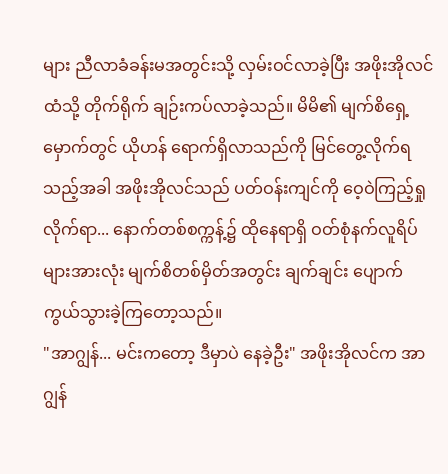များ ညီလာခံခန်းမအတွင်းသို့ လှမ်းဝင်လာခဲ့ပြီး အဖိုးအိုလင်ထံသို့ တိုက်ရိုက် ချဉ်းကပ်လာခဲ့သည်။ မိမိ၏ မျက်စိရှေ့မှောက်တွင် ယိုဟန် ရောက်ရှိလာသည်ကို မြင်တွေ့လိုက်ရသည့်အခါ အဖိုးအိုလင်သည် ပတ်ဝန်းကျင်ကို ဝေ့ဝဲကြည့်ရှုလိုက်ရာ... နောက်တစ်စက္ကန့်၌ ထိုနေရာရှိ ဝတ်စုံနက်လူရိပ်များအားလုံး မျက်စိတစ်မှိတ်အတွင်း ချက်ချင်း ပျောက်ကွယ်သွားခဲ့ကြတော့သည်။
"အာဂျွန်... မင်းကတော့ ဒီမှာပဲ နေခဲ့ဦး" အဖိုးအိုလင်က အာဂျွန်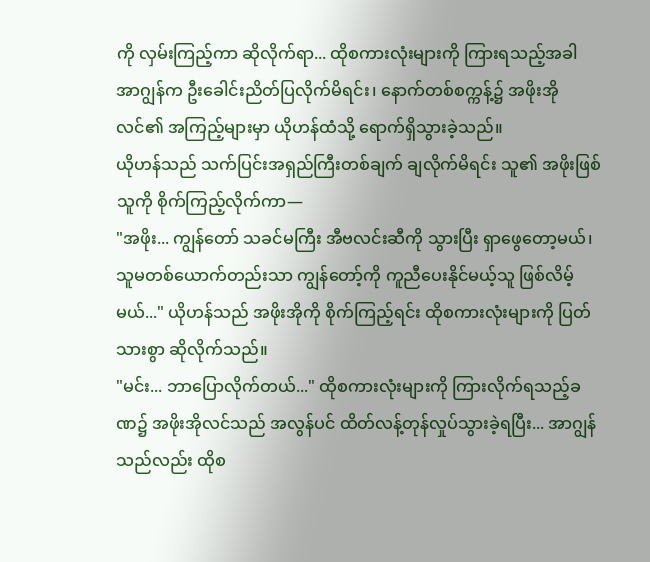ကို လှမ်းကြည့်ကာ ဆိုလိုက်ရာ... ထိုစကားလုံးများကို ကြားရသည့်အခါ အာဂျွန်က ဦးခေါင်းညိတ်ပြလိုက်မိရင်း၊ နောက်တစ်စက္ကန့်၌ အဖိုးအိုလင်၏ အကြည့်များမှာ ယိုဟန်ထံသို့ ရောက်ရှိသွားခဲ့သည်။
ယိုဟန်သည် သက်ပြင်းအရှည်ကြီးတစ်ချက် ချလိုက်မိရင်း သူ၏ အဖိုးဖြစ်သူကို စိုက်ကြည့်လိုက်ကာ—
"အဖိုး... ကျွန်တော် သခင်မကြီး အီဗလင်းဆီကို သွားပြီး ရှာဖွေတော့မယ်၊ သူမတစ်ယောက်တည်းသာ ကျွန်တော့်ကို ကူညီပေးနိုင်မယ့်သူ ဖြစ်လိမ့်မယ်..." ယိုဟန်သည် အဖိုးအိုကို စိုက်ကြည့်ရင်း ထိုစကားလုံးများကို ပြတ်သားစွာ ဆိုလိုက်သည်။
"မင်း... ဘာပြောလိုက်တယ်..." ထိုစကားလုံးများကို ကြားလိုက်ရသည့်ခဏ၌ အဖိုးအိုလင်သည် အလွန်ပင် ထိတ်လန့်တုန်လှုပ်သွားခဲ့ရပြီး... အာဂျွန်သည်လည်း ထိုစ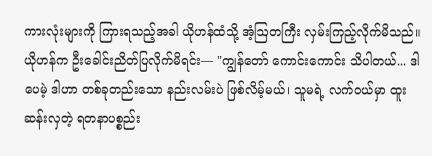ကားလုံးများကို ကြားရသည့်အခါ ယိုဟန်ထံသို့ အံ့ဩတကြီး လှမ်းကြည့်လိုက်မိသည်။
ယိုဟန်က ဦးခေါင်းညိတ်ပြလိုက်မိရင်း— "ကျွန်တော် ကောင်းကောင်း သိပါတယ်... ဒါပေမဲ့ ဒါဟာ တစ်ခုတည်းသော နည်းလမ်းပဲ ဖြစ်လိမ့်မယ်၊ သူမရဲ့ လက်ဝယ်မှာ ထူးဆန်းလှတဲ့ ရတနာပစ္စည်း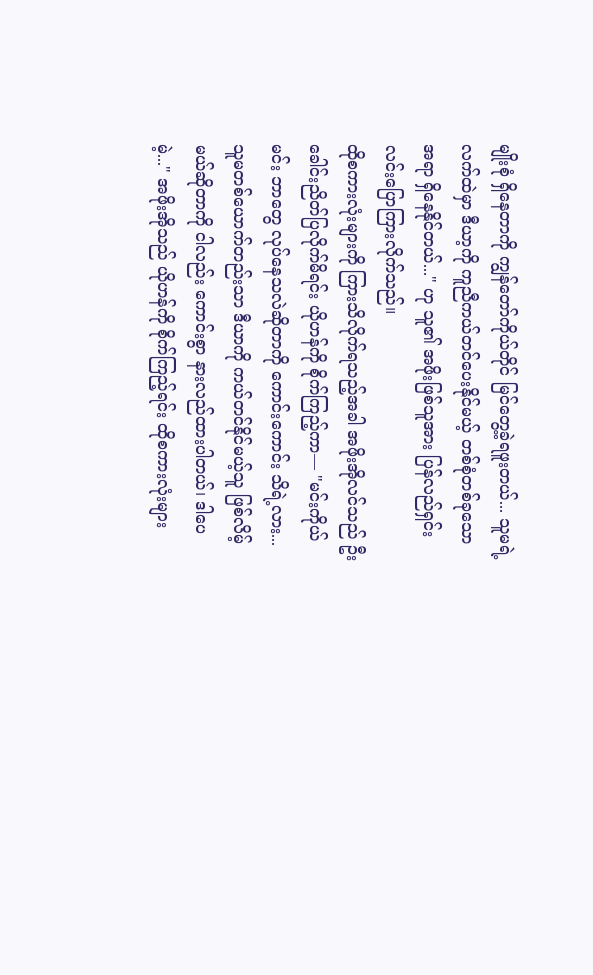မျိုးစုံ ရှိနေတာကို ကျွန်တော်ကိုယ်တိုင် မြင်တွေ့ခဲ့ရဖူးတယ်... သူမရဲ့ လက်ထဲမှာ ဒီယာ့ကို ကူညီကယ်တင်ပေးနိုင်မယ့် တစ်စုံတစ်ခုသော အရာ ရှိနေနိုင်တယ်..." ဟု သူ၏ အဖိုးဖြစ်သူအား ပြန်လည်ရှင်းလင်းပြောကြားလိုက်သည်။
ထိုစကားလုံးများကို ကြားသိလိုက်ရသည့်အခါ အဖိုးအိုလင်သည် ဦးခေါင်းညိတ်ပြလိုက်မိရင်း ယိုဟန်ကို စိုက်ကြည့်ကာ— "မင်းကိုယ်မင်း ဘာတွေ လုပ်နေသလဲဆိုတာကို ကောင်းကောင်း သိရဲ့လား... သူမတစ်ယောက်တည်းသာ ဒီယာကို ကယ်တင်နိုင်မယ့်သူ ဖြစ်လိမ့်မယ်ဆိုတာကို ငါလည်း ကောင်းစွာ နားလည်ထားပါတယ်၊ ဒါပေမဲ့..." အဖိုးအိုသည် ယိုဟန်ကို စိုက်ကြည့်ရင်း ထိုစကားလုံးများ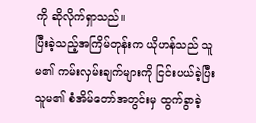ကို ဆိုလိုက်ရှာသည်။
ပြီးခဲ့သည့်အကြိမ်တုန်းက ယိုဟန်သည် သူမ၏ ကမ်းလှမ်းချက်များကို ငြင်းပယ်ခဲ့ပြီး သူမ၏ စံအိမ်တော်အတွင်းမှ ထွက်ခွာခဲ့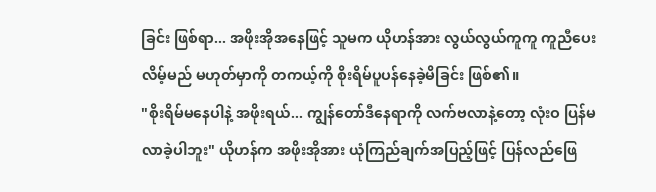ခြင်း ဖြစ်ရာ... အဖိုးအိုအနေဖြင့် သူမက ယိုဟန်အား လွယ်လွယ်ကူကူ ကူညီပေးလိမ့်မည် မဟုတ်မှာကို တကယ့်ကို စိုးရိမ်ပူပန်နေခဲ့မိခြင်း ဖြစ်၏။
"စိုးရိမ်မနေပါနဲ့ အဖိုးရယ်... ကျွန်တော်ဒီနေရာကို လက်ဗလာနဲ့တော့ လုံးဝ ပြန်မလာခဲ့ပါဘူး" ယိုဟန်က အဖိုးအိုအား ယုံကြည်ချက်အပြည့်ဖြင့် ပြန်လည်ဖြေ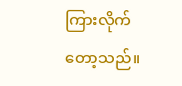ကြားလိုက်တော့သည်။